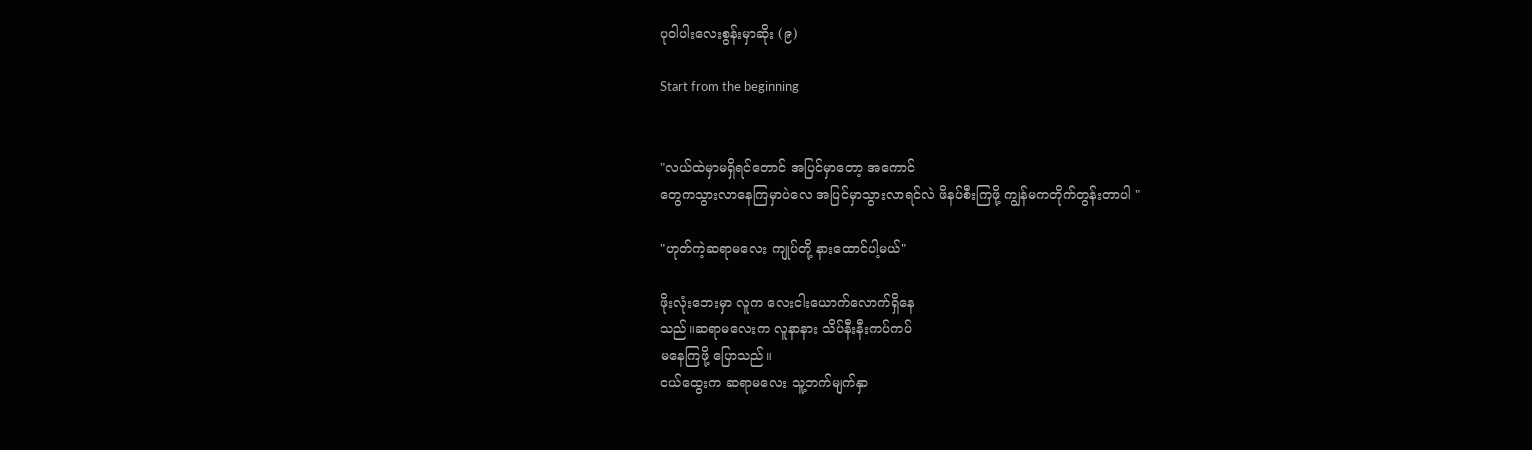ပုဝါပါးလေးစွန်းမှာဆိုး (၉)

Start from the beginning


"လယ်ထဲမှာမရှိရင်တောင် အပြင်မှာတော့ အကောင်
တွေကသွားလာနေကြမှာပဲလေ အပြင်မှာသွားလာရင်လဲ ဖိနပ်စီးကြဖို့ ကျွန်မကတိုက်တွန်းတာပါ "

"ဟုတ်ကဲ့ဆရာမလေး ကျုပ်တို့ နားထောင်ပါ့မယ်"

ဖိုးလုံးဘေးမှာ လူက လေးငါးယောက်လောက်ရှိနေ
သည်။ဆရာမလေးက လူနာနား သိပ်နီးနီးကပ်ကပ်
မနေကြဖို့ ပြောသည်။
ငယ်ထွေးက ဆရာမလေး သူ့ဘက်မျက်နှာ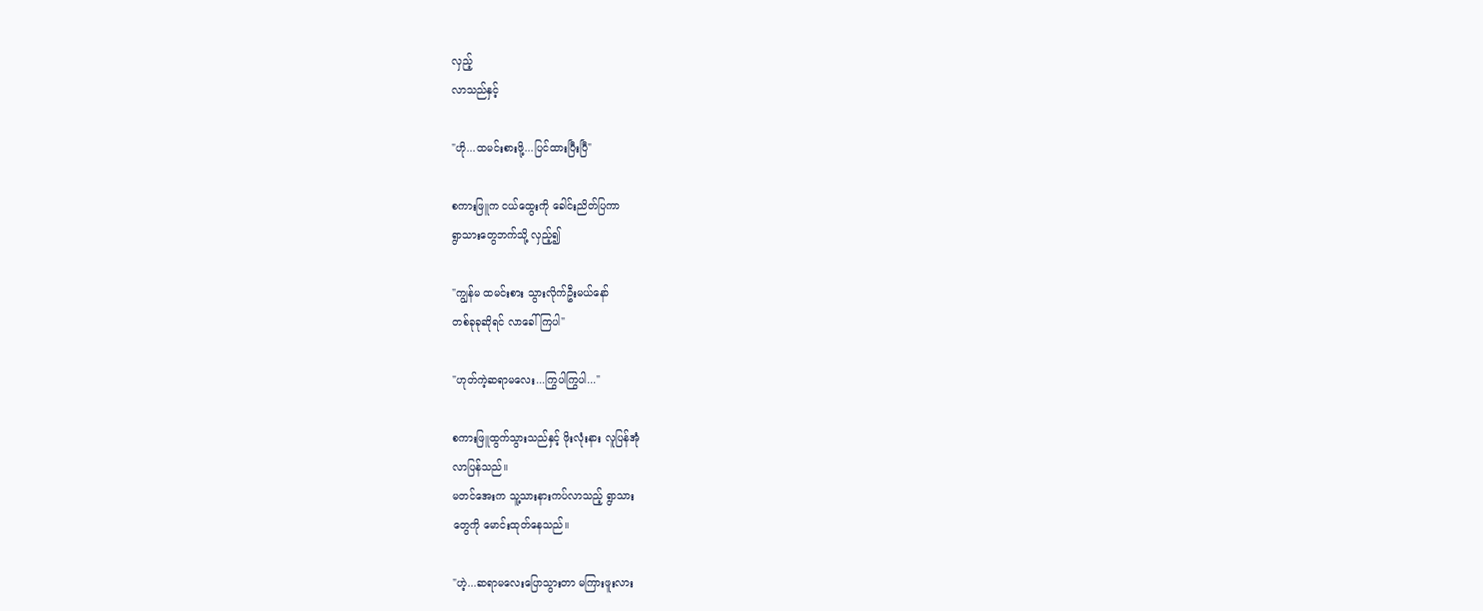လှည့်
လာသည်နှင့်

"ဟို...ထမင်းစားဖို့...ပြင်ထားပြီးပြီ"

စကားဖြူက ငယ်ထွေးကို ခေါင်းညိတ်ပြကာ
ရွာသားတွေဘက်သို့ လှည့်၍

"ကျွန်မ ထမင်းစား သွားလိုက်ဦးမယ်နော်
တစ်ခုခုဆိုရင် လာခေါ်ကြပါ"

"ဟုတ်ကဲ့ဆရာမလေး...ကြွပါကြွပါ..."

စကားဖြူထွက်သွားသည်နှင့် ဖိုးလုံးနား လူပြန်အုံ
လာပြန်သည်။
မတင်အေးက သူ့သားနားကပ်လာသည့် ရွာသား
တွေကို မောင်းထုတ်နေသည်။

"ဟဲ့...ဆရာမလေးပြောသွားတာ မကြားဖူးလား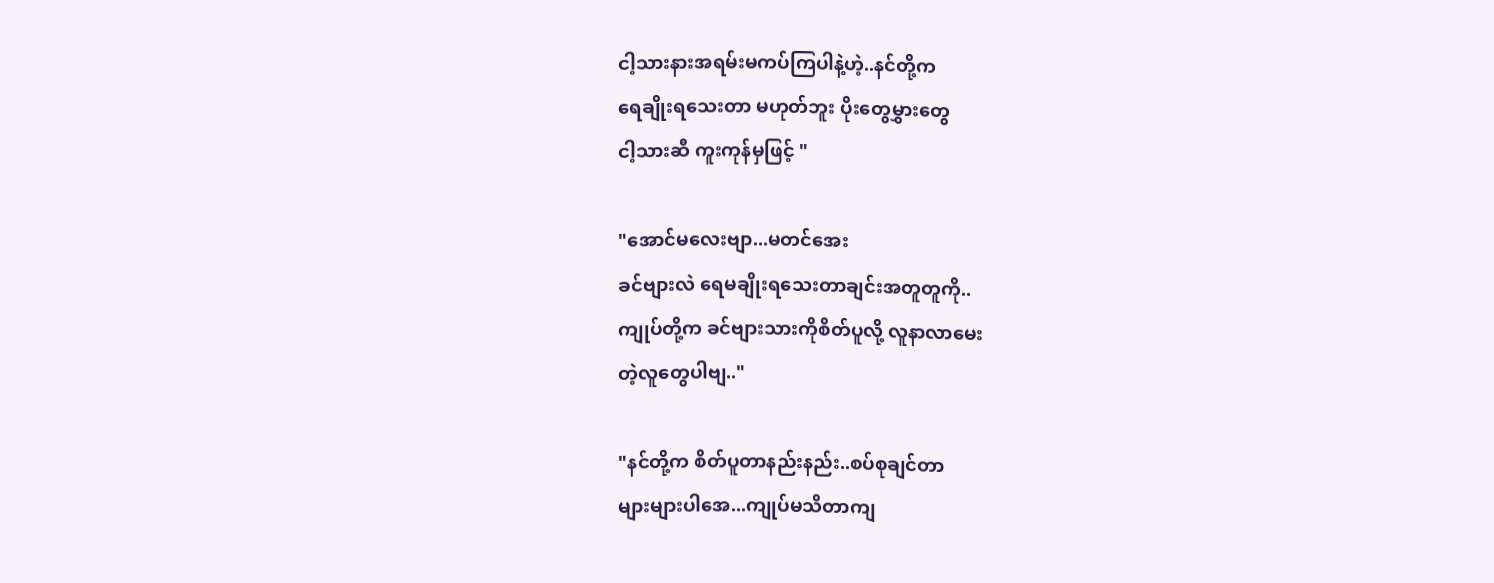ငါ့သားနားအရမ်းမကပ်ကြပါနဲ့ဟဲ့..နင်တို့က
ရေချိုးရသေးတာ မဟုတ်ဘူး ပိုးတွေမွှားတွေ
ငါ့သားဆီ ကူးကုန်မှဖြင့် "

"အောင်မလေးဗျာ...မတင်အေး
ခင်ဗျားလဲ ရေမချိုးရသေးတာချင်းအတူတူကို..
ကျုပ်တို့က ခင်ဗျားသားကိုစိတ်ပူလို့ လူနာလာမေး
တဲ့လူတွေပါဗျ.."

"နင်တို့က စိတ်ပူတာနည်းနည်း..စပ်စုချင်တာ
များများပါအေ...ကျုပ်မသိတာကျ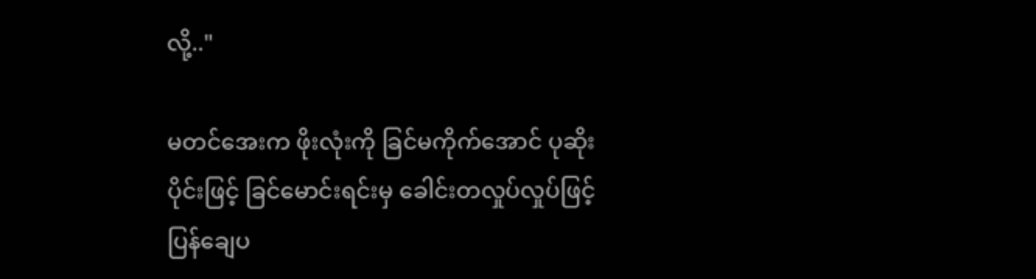လို့.."

မတင်အေးက ဖိုးလုံးကို ခြင်မကိုက်အောင် ပုဆိုး
ပိုင်းဖြင့် ခြင်မောင်းရင်းမှ ခေါင်းတလှုပ်လှုပ်ဖြင့်
ပြန်ချေပ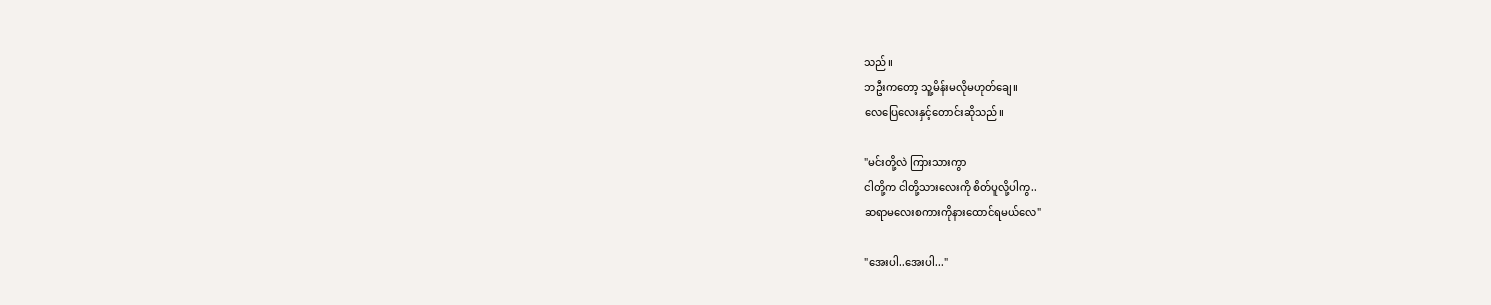သည်။
ဘဦးကတော့ သူ့မိန်းမလိုမဟုတ်ချေ။
လေပြေလေးနှင့်တောင်းဆိုသည်။

"မင်းတို့လဲ ကြားသားကွာ
ငါတို့က ငါတို့သားလေးကို စိတ်ပူလို့ပါကွ..
ဆရာမလေးစကားကိုနားထောင်ရမယ်လေ"

"အေးပါ..အေးပါ..."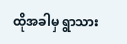ထိုအခါမှ ရွာသား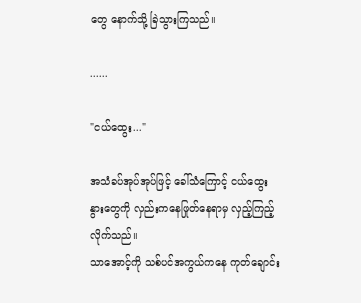တွေ နောက်သို့ ခြဲသွားကြသည်။

......

"ငယ်ထွေး..."

အသံခပ်အုပ်အုပ်ဖြင့် ခေါ်သံကြောင့် ငယ်ထွေး
နွားတွေကို လှည်းကနေဖြုတ်နေရာမှ လှည့်ကြည့်
လိုက်သည်။
သာအောင့်ကို သစ်ပင်အကွယ်ကနေ ကုတ်ချောင်း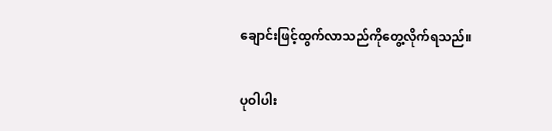ချောင်းဖြင့်ထွက်လာသည်ကိုတွေ့လိုက်ရသည်။

ပုဝါပါး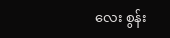လေး စွန်း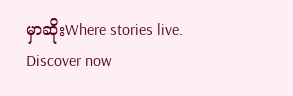မှာဆိုးWhere stories live. Discover now